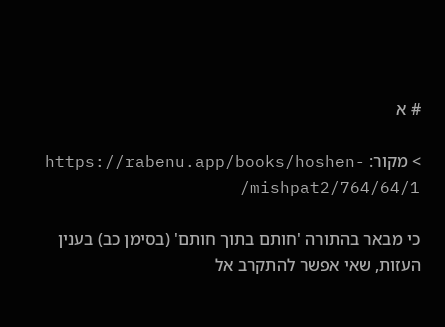# א

> מקור: https://rabenu.app/books/hoshen-mishpat2/764/64/1/

כי מבאר בהתורה 'חותם בתוך חותם' (בסימן כב) בענין העזות, שאי אפשר להתקרב אל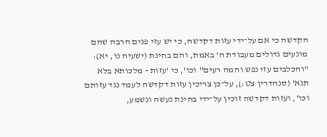הקדשה כי אם על־ידי עזות דקדשה, כי יש עזי פנים הרבה שהם מונעים גדולים מעבודת ה' באמת, והם בחינת (ישעיה נו, יא): "והכלבים עזי נפש והמה רעים" וכו', כי 'עזות - מלכותא בלא תגא' (סנהדרין צט:), על־כן צריכין עזות דקדשה לעמד נגד עזותם וכו', ועזות דקדשה זוכין על־ידי בחינת נעשה ונשמע,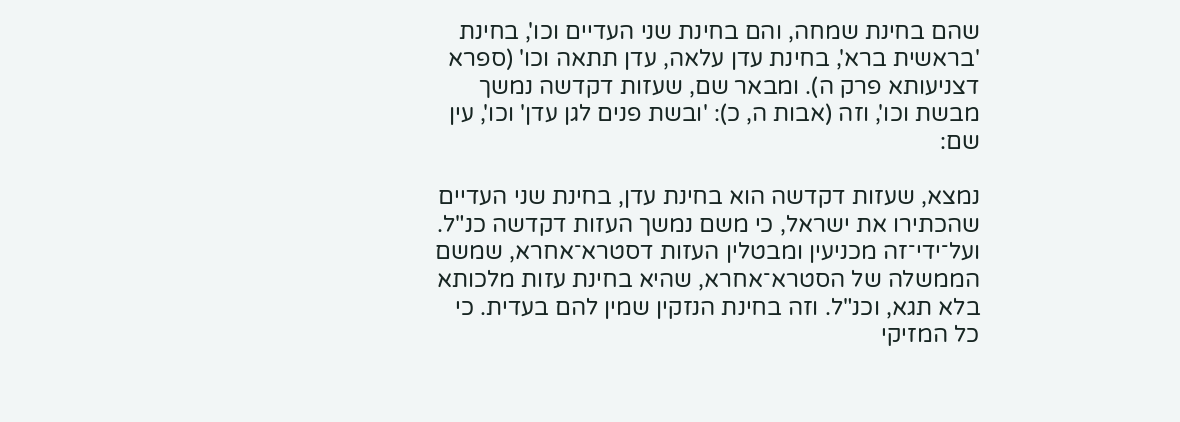שהם בחינת שמחה, והם בחינת שני העדיים וכו', בחינת 'בראשית ברא', בחינת עדן עלאה, עדן תתאה וכו' (ספרא דצניעותא פרק ה). ומבאר שם, שעזות דקדשה נמשך מבשת וכו', וזה (אבות ה, כ): 'ובשת פנים לגן עדן' וכו', עין שם:

נמצא, שעזות דקדשה הוא בחינת עדן, בחינת שני העדיים שהכתירו את ישראל, כי משם נמשך העזות דקדשה כנ"ל. ועל־ידי־זה מכניעין ומבטלין העזות דסטרא־אחרא, שמשם הממשלה של הסטרא־אחרא, שהיא בחינת עזות מלכותא בלא תגא, וכנ"ל. וזה בחינת הנזקין שמין להם בעדית. כי כל המזיקי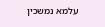עלמא נמשכין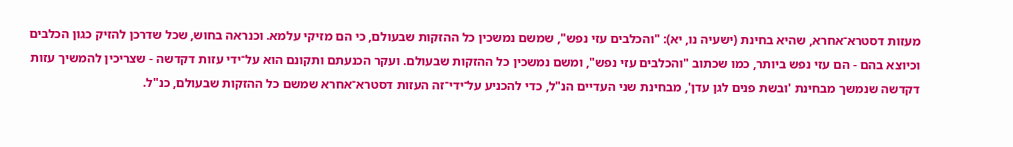מעזות דסטרא־אחרא, שהיא בחינת (ישעיה נו, יא): "והכלבים עזי נפש", שמשם נמשכין כל ההזקות שבעולם, כי הם מזיקי עלמא. וכנראה בחוש, שכל שדרכן להזיק כגון הכלבים וכיוצא בהם - הם עזי נפש ביותר, כמו שכתוב "והכלבים עזי נפש", ומשם נמשכין כל ההזקות שבעולם. ועקר הכנעתם ותקונם הוא על־ידי עזות דקדשה - שצריכין להמשיך עזות דקדשה שנמשך מבחינת 'ובשת פנים לגן עדן', מבחינת שני העדיים הנ"ל, כדי להכניע על־ידי־זה העזות דסטרא־אחרא שמשם כל ההזקות שבעולם, כנ"ל.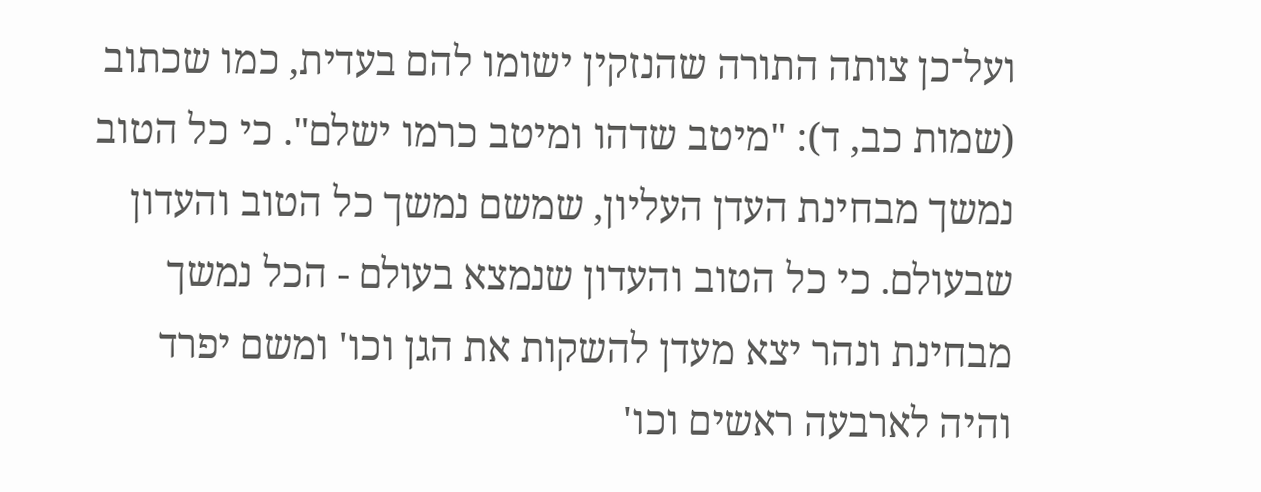ועל־כן צותה התורה שהנזקין ישומו להם בעדית, כמו שכתוב (שמות כב, ד): "מיטב שדהו ומיטב כרמו ישלם". כי כל הטוב נמשך מבחינת העדן העליון, שמשם נמשך כל הטוב והעדון שבעולם. כי כל הטוב והעדון שנמצא בעולם - הכל נמשך מבחינת ונהר יצא מעדן להשקות את הגן וכו' ומשם יפרד והיה לארבעה ראשים וכו'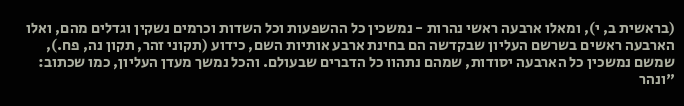(בראשית ב, י), ומאלו ארבעה ראשי נהרות - נמשכין כל ההשפעות וכל השדות וכרמים נשקין וגדלים מהם, ואלו הארבעה ראשים בשרשם העליון שבקדשה הם בחינת ארבע אותיות השם, כידוע (תקוני זהר, תקון נה, פח.), שמשם נמשכין כל הארבעה יסודות, שמהם נתהוו כל הדברים שבעולם. והכל נמשך מעדן העליון, כמו שכתוב: "ונהר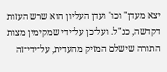יצא מעדן" וכו' ועדן העליון הוא שרש העזות דקדשה, כנ"ל. ועל־כן על־ידי שמקימין מצות התורה שישלם המזיק מהעדית, על־ידי־זה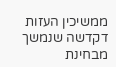ממשיכין העזות דקדשה שנמשך מבחינת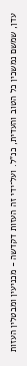עדן, שמשם נמשכין כל הטוב והעדית, כנ"ל. ועל־ידי זה העזות דקדשה - מכניעין ומבטלין העזות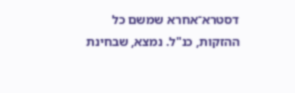דסטרא־אחרא שמשם כל ההזקות, כנ"ל. נמצא, שבחינת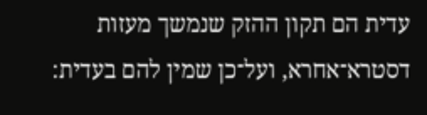עדית הם תקון ההזק שנמשך מעזות דסטרא־אחרא, ועל־כן שמין להם בעדית: